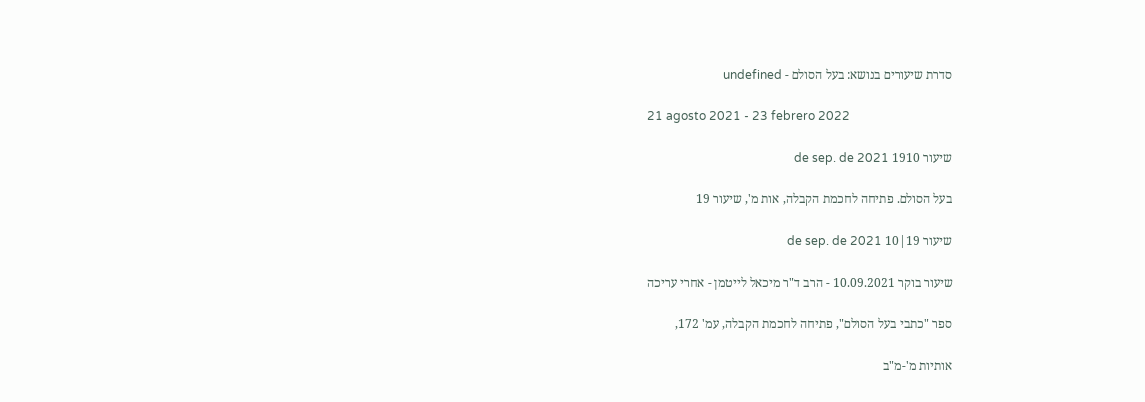סדרת שיעורים בנושא: בעל הסולם - undefined

21 agosto 2021 - 23 febrero 2022

שיעור 1910 de sep. de 2021

בעל הסולם. פתיחה לחכמת הקבלה, אות מ', שיעור 19

שיעור 19|10 de sep. de 2021

שיעור בוקר 10.09.2021 - הרב ד"ר מיכאל לייטמן - אחרי עריכה

ספר "כתבי בעל הסולם", פתיחה לחכמת הקבלה, עמ' 172,

אותיות מ'-מ"ב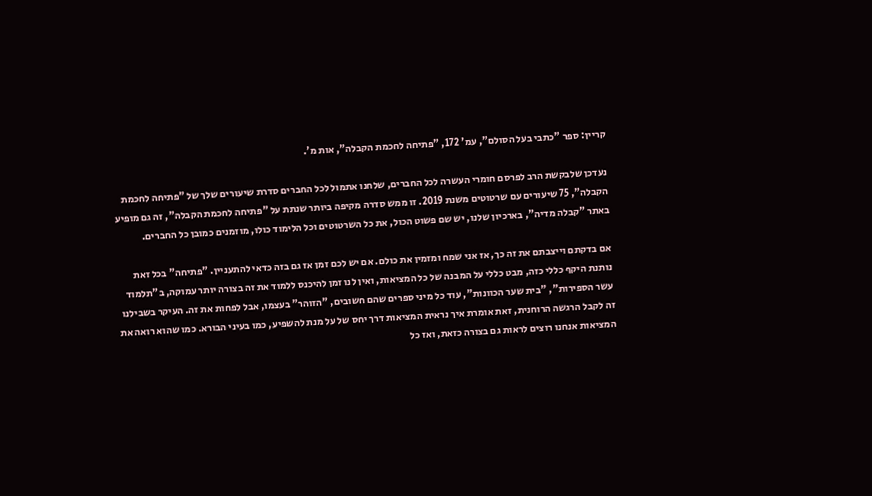קריין: ספר "כתבי בעל הסולם", עמ' 172, "פתיחה לחכמת הקבלה", אות מ'.

נעדכן שלבקשת הרב לפרסם חומרי העשרה לכל החברים, שלחנו אתמול לכל החברים סדרת שיעורים שלך של "פתיחה לחכמת הקבלה", 75 שיעורים עם שרטוטים משנת 2019. זו ממש סדרה מקיפה ביותר שנתת על "פתיחה לחכמת הקבלה", זה גם מופיע באתר "קבלה מדיה", בארכיון שלנו, יש שם פשוט הכול, את כל השרטוטים וכל הלימוד כולו, מוזמנים כמובן כל החברים.

אם בדקתם וייצבתם את זה כך, אז אני שמח ומזמין את כולם. אם יש לכם זמן אז גם בזה כדאי להתעניין. "פתיחה" בכל זאת נותנת היקף כללי כזה, מבט כללי על המבנה של כל המציאות, ואין לנו זמן להיכנס ללמוד את זה בצורה יותר עמוקה, ב"תלמוד עשר הספירות", "בית שער הכוונות", עוד כל מיני ספרים שהם חשובים, "הזוהר" בעצמו, אבל לפחות את זה. העיקר בשבילנו זה לקבל הרגשה הרוחנית, זאת אומרת איך נראית המציאות דרך יחס של על מנת להשפיע, כמו בעיני הבורא. כמו שהוא רואה את המציאות אנחנו רוצים לראות גם בצורה כזאת, ואז כל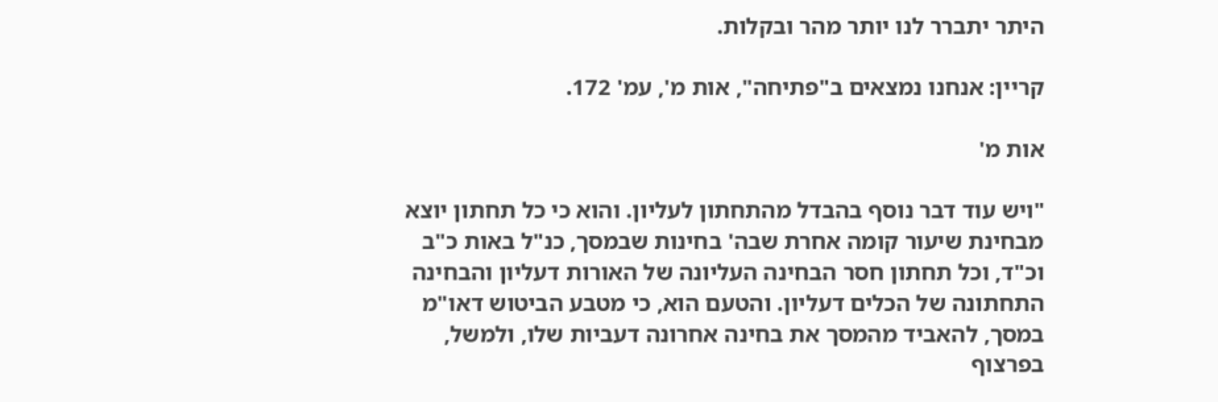היתר יתברר לנו יותר מהר ובקלות.

קריין: אנחנו נמצאים ב"פתיחה", אות מ', עמ' 172.

אות מ'

"ויש עוד דבר נוסף בהבדל מהתחתון לעליון. והוא כי כל תחתון יוצא מבחינת שיעור קומה אחרת שבה' בחינות שבמסך, כנ"ל באות כ"ב וכ"ד, וכל תחתון חסר הבחינה העליונה של האורות דעליון והבחינה התחתונה של הכלים דעליון. והטעם הוא, כי מטבע הביטוש דאו"מ במסך, להאביד מהמסך את בחינה אחרונה דעביות שלו, ולמשל, בפרצוף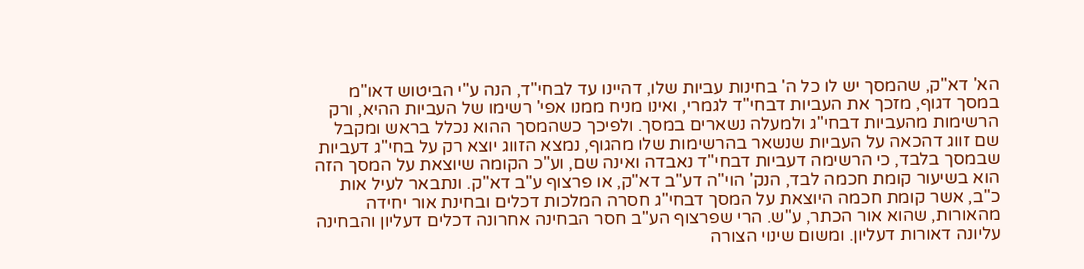הא' דא"ק, שהמסך יש לו כל ה' בחינות עביות שלו, דהיינו עד לבחי"ד, הנה ע"י הביטוש דאו"מ במסך דגוף, מזכך את העביות דבחי"ד לגמרי, ואינו מניח ממנו אפי' רשימו של העביות ההיא, ורק הרשימות מהעביות דבחי"ג ולמעלה נשארים במסך. ולפיכך כשהמסך ההוא נכלל בראש ומקבל שם זווג דהכאה על העביות שנשאר בהרשימות שלו מהגוף, נמצא הזווג יוצא רק על בחי"ג דעביות שבמסך בלבד, כי הרשימה דעביות דבחי"ד נאבדה ואינה שם, וע"כ הקומה שיוצאת על המסך הזה הוא בשיעור קומת חכמה לבד, הנק' הוי"ה דע"ב דא"ק, או פרצוף ע"ב דא"ק. ונתבאר לעיל אות כ"ב, אשר קומת חכמה היוצאת על המסך דבחי"ג חסרה המלכות דכלים ובחינת אור יחידה מהאורות, שהוא אור הכתר, ע"ש. הרי שפרצוף הע"ב חסר הבחינה אחרונה דכלים דעליון והבחינה עליונה דאורות דעליון. ומשום שינוי הצורה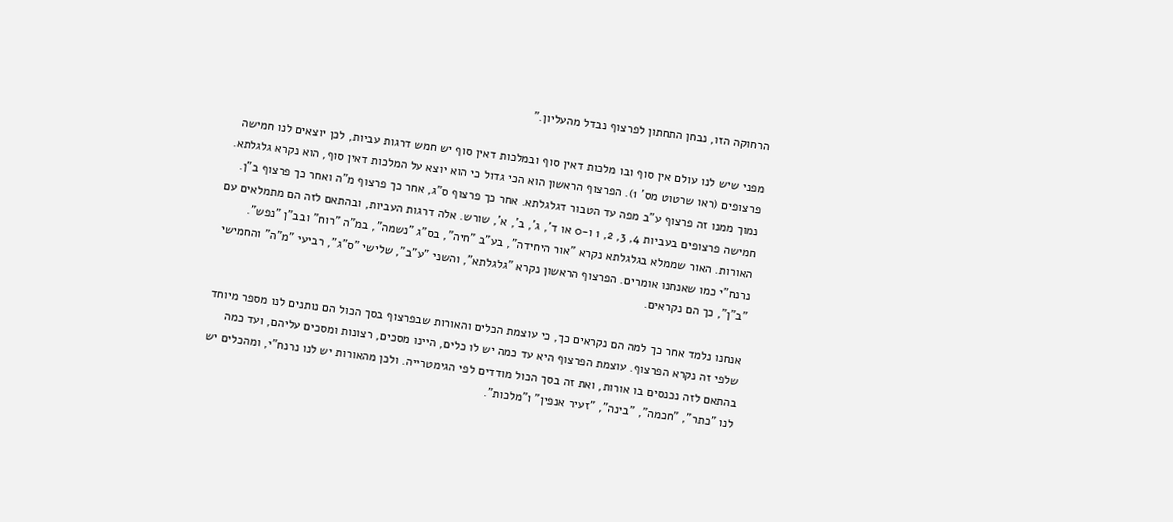הרחוקה הזו, נבחן התחתון לפרצוף נבדל מהעליון."

מפני שיש לנו עולם אין סוף ובו מלכות דאין סוף ובמלכות דאין סוף יש חמש דרגות עביות, לכן יוצאים לנו חמישה פרצופים (ראו שרטוט מס' 1). הפרצוף הראשון הוא הכי גדול כי הוא יוצא על המלכות דאין סוף, הוא נקרא גלגלתא. נמוך ממנו זה פרצוף ע"ב מפה עד הטבור דגלגלתא. אחר כך פרצוף ס"ג, אחר כך פרצוף מ"ה ואחר כך פרצוף ב"ן. חמישה פרצופים בעביות 4, 3, 2, 1 ו-0 או ד', ג', ב', א', שורש. אלה דרגות העביות, ובהתאם לזה הם מתמלאים עם האורות. האור שממלא בגלגלתא נקרא "אור היחידה", בע"ב "חיה", בס"ג "נשמה", במ"ה "רוח" ובב"ן "נפש". נרנח"י כמו שאנחנו אומרים. הפרצוף הראשון נקרא "גלגלתא", והשני "ע"ב", שלישי "ס"ג", רביעי "מ"ה" והחמישי "ב"ן", כך הם נקראים.

אנחנו נלמד אחר כך למה הם נקראים כך, כי עוצמת הכלים והאורות שבפרצוף בסך הכול הם נותנים לנו מספר מיוחד שלפי זה נקרא הפרצוף. עוצמת הפרצוף היא עד כמה יש לו כלים, היינו מסכים, רצונות ומסכים עליהם, ועד כמה בהתאם לזה נכנסים בו אורות, ואת זה בסך הכול מודדים לפי הגימטרייה. ולכן מהאורות יש לנו נרנח"י, ומהכלים יש לנו "כתר", "חכמה", "בינה", "זעיר אנפין" ו"מלכות".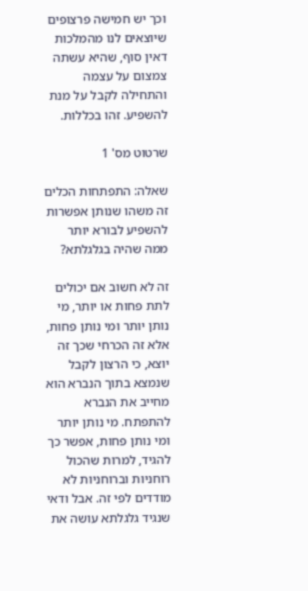וכך יש חמישה פרצופים שיוצאים לנו מהמלכות דאין סוף, שהיא עשתה צמצום על עצמה והתחילה לקבל על מנת להשפיע. זהו בכללות.

שרטוט מס' 1

שאלה: התפתחות הכלים זה משהו שנותן אפשרות להשפיע לבורא יותר ממה שהיה בגלגלתא?

זה לא חשוב אם יכולים לתת פחות או יותר, מי נותן יותר ומי נותן פחות, אלא זה הכרחי שכך זה יוצא, כי הרצון לקבל שנמצא בתוך הנברא הוא מחייב את הנברא להתפתח. מי נותן יותר ומי נותן פחות, אפשר כך להגיד, למרות שהכול רוחניות וברוחניות לא מודדים לפי זה. אבל ודאי שנגיד גלגלתא עושה את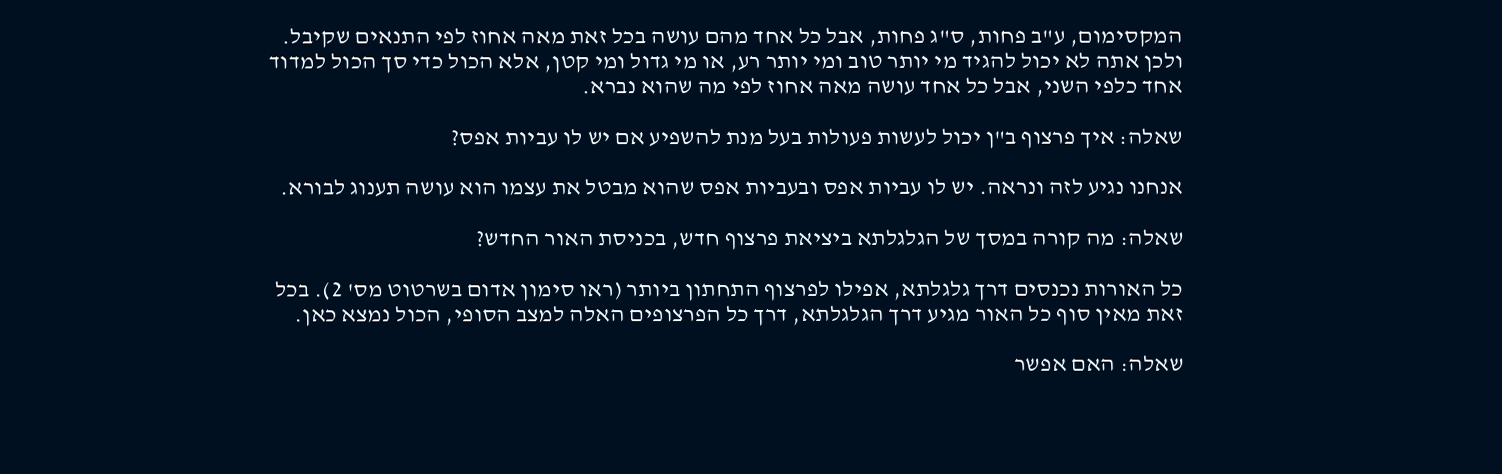המקסימום, ע"ב פחות, ס"ג פחות, אבל כל אחד מהם עושה בכל זאת מאה אחוז לפי התנאים שקיבל. ולכן אתה לא יכול להגיד מי יותר טוב ומי יותר רע, או מי גדול ומי קטן, אלא הכול כדי סך הכול למדוד אחד כלפי השני, אבל כל אחד עושה מאה אחוז לפי מה שהוא נברא.

שאלה: איך פרצוף ב"ן יכול לעשות פעולות בעל מנת להשפיע אם יש לו עביות אפס?

אנחנו נגיע לזה ונראה. יש לו עביות אפס ובעביות אפס שהוא מבטל את עצמו הוא עושה תענוג לבורא.

שאלה: מה קורה במסך של הגלגלתא ביציאת פרצוף חדש, בכניסת האור החדש?

כל האורות נכנסים דרך גלגלתא, אפילו לפרצוף התחתון ביותר (ראו סימון אדום בשרטוט מס' 2). בכל זאת מאין סוף כל האור מגיע דרך הגלגלתא, דרך כל הפרצופים האלה למצב הסופי, הכול נמצא כאן.

שאלה: האם אפשר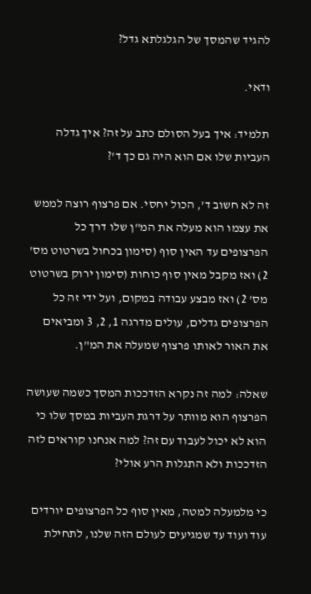להגיד שהמסך של הגלגלתא גדל?

ודאי.

תלמיד: איך בעל הסולם כתב על זה? איך גדלה העביות שלו אם הוא היה גם כך ד'?

זה לא חשוב ד', הכול יחסי. אם פרצוף רוצה לממש את עצמו הוא מעלה את המ"ן שלו דרך כל הפרצופים עד האין סוף (סימון בכחול בשרטוט מס' 2) ואז מקבל מאין סוף כוחות (סימון ירוק בשרטוט מס' 2) ואז מבצע עבודה במקום, ועל ידי זה כל הפרצופים גדלים, עולים מדרגה 1, 2, 3 ומביאים את האור לאותו פרצוף שמעלה את המ"ן.

שאלה: למה זה נקרא הזדככות המסך כשמה שעושה הפרצוף הוא מוותר על דרגת העביות במסך שלו כי הוא לא יכול לעבוד עם זה? למה אנחנו קוראים לזה הזדככות ולא התגלות הרע אולי?

כי מלמעלה למטה, מאין סוף כל הפרצופים יורדים עוד ועוד עד שמגיעים לעולם הזה שלנו, לתחילת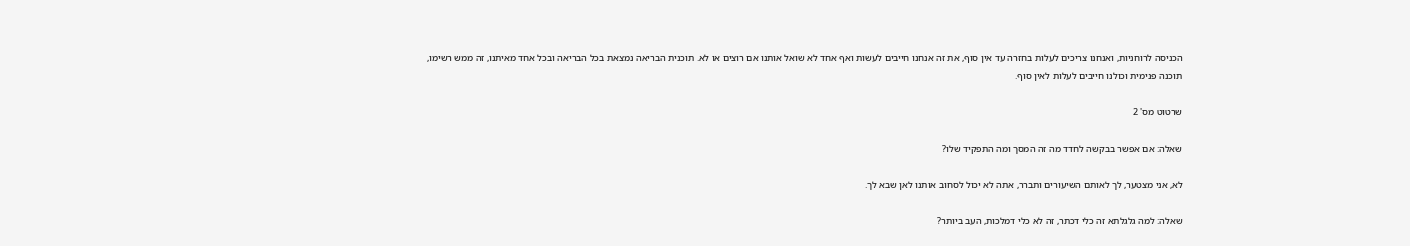הכניסה לרוחניות, ואנחנו צריכים לעלות בחזרה עד אין סוף, את זה אנחנו חייבים לעשות ואף אחד לא שואל אותנו אם רוצים או לא. תוכנית הבריאה נמצאת בכל הבריאה ובכל אחד מאיתנו, זה ממש רשימו, תוכנה פנימית וכולנו חייבים לעלות לאין סוף.

שרטוט מס' 2

שאלה: אם אפשר בבקשה לחדד מה זה המסך ומה התפקיד שלו?

לא, אני מצטער, לך לאותם השיעורים ותברר, אתה לא יכול לסחוב אותנו לאן שבא לך.

שאלה: למה גלגלתא זה כלי דכתר, זה לא כלי דמלכות, העב ביותר?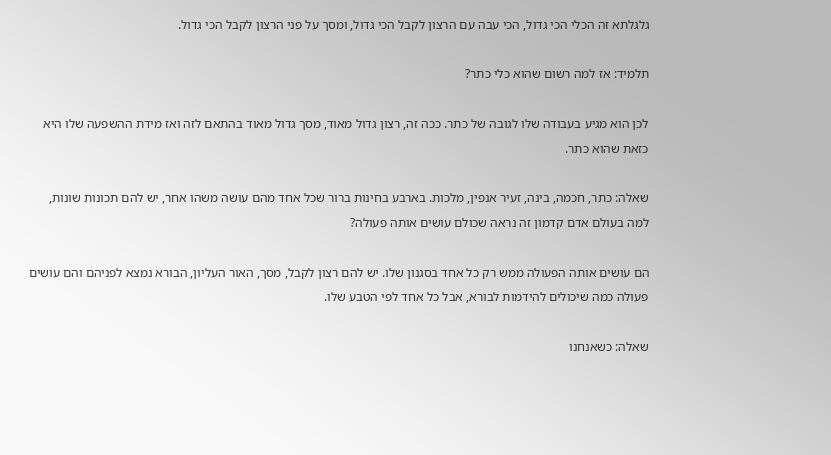גלגלתא זה הכלי הכי גדול, הכי עבה עם הרצון לקבל הכי גדול, ומסך על פני הרצון לקבל הכי גדול.

תלמיד: אז למה רשום שהוא כלי כתר?

לכן הוא מגיע בעבודה שלו לגובה של כתר. ככה זה, רצון גדול מאוד, מסך גדול מאוד בהתאם לזה ואז מידת ההשפעה שלו היא כזאת שהוא כתר.

שאלה: כתר, חכמה, בינה, זעיר אנפין, מלכות. בארבע בחינות ברור שכל אחד מהם עושה משהו אחר, יש להם תכונות שונות, למה בעולם אדם קדמון זה נראה שכולם עושים אותה פעולה?

הם עושים אותה הפעולה ממש רק כל אחד בסגנון שלו. יש להם רצון לקבל, מסך, האור העליון, הבורא נמצא לפניהם והם עושים פעולה כמה שיכולים להידמות לבורא, אבל כל אחד לפי הטבע שלו.

שאלה: כשאנחנו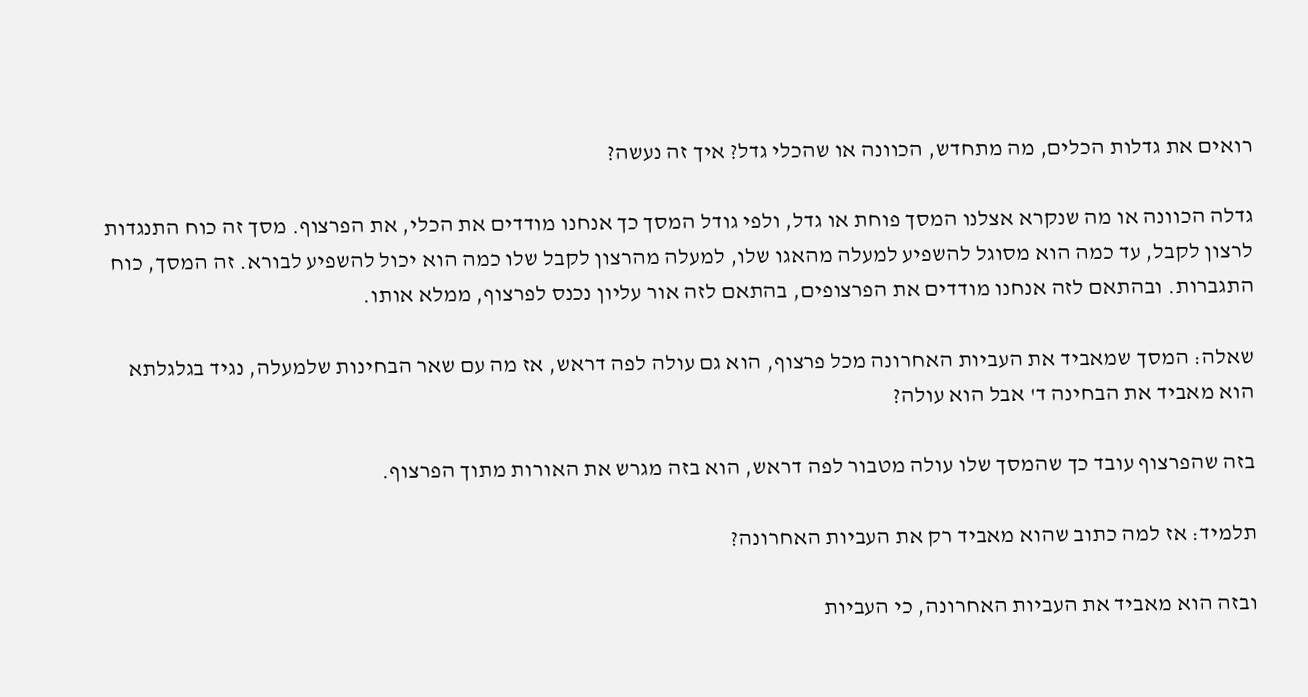רואים את גדלות הכלים, מה מתחדש, הכוונה או שהכלי גדל? איך זה נעשה?

גדלה הכוונה או מה שנקרא אצלנו המסך פוחת או גדל, ולפי גודל המסך כך אנחנו מודדים את הכלי, את הפרצוף. מסך זה כוח התנגדות לרצון לקבל, עד כמה הוא מסוגל להשפיע למעלה מהאגו שלו, למעלה מהרצון לקבל שלו כמה הוא יכול להשפיע לבורא. זה המסך, כוח התגברות. ובהתאם לזה אנחנו מודדים את הפרצופים, בהתאם לזה אור עליון נכנס לפרצוף, ממלא אותו.

שאלה: המסך שמאביד את העביות האחרונה מכל פרצוף, הוא גם עולה לפה דראש, אז מה עם שאר הבחינות שלמעלה, נגיד בגלגלתא הוא מאביד את הבחינה ד' אבל הוא עולה?

בזה שהפרצוף עובד כך שהמסך שלו עולה מטבור לפה דראש, הוא בזה מגרש את האורות מתוך הפרצוף.

תלמיד: אז למה כתוב שהוא מאביד רק את העביות האחרונה?

ובזה הוא מאביד את העביות האחרונה, כי העביות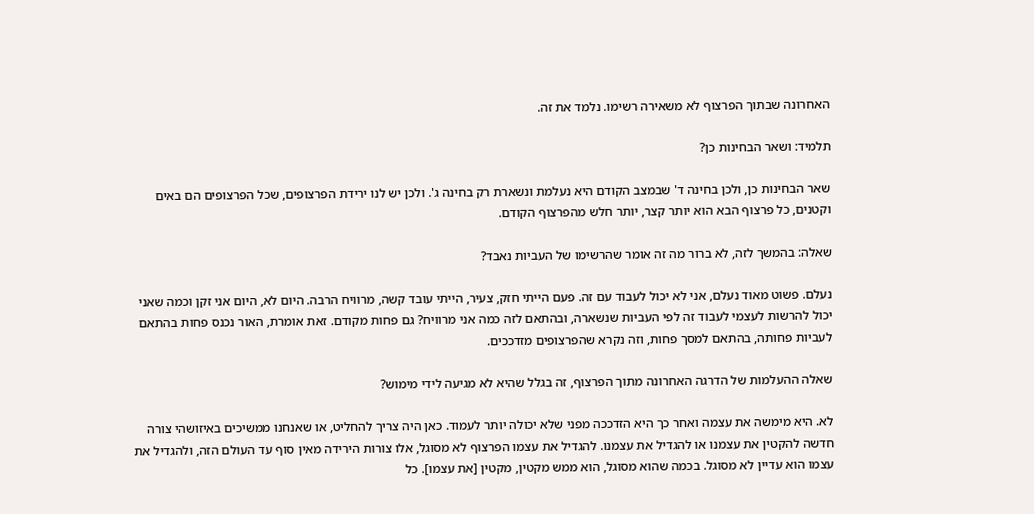האחרונה שבתוך הפרצוף לא משאירה רשימו. נלמד את זה.

תלמיד: ושאר הבחינות כן?

שאר הבחינות כן, ולכן בחינה ד' שבמצב הקודם היא נעלמת ונשארת רק בחינה ג'. ולכן יש לנו ירידת הפרצופים, שכל הפרצופים הם באים וקטנים, כל פרצוף הבא הוא יותר קצר, יותר חלש מהפרצוף הקודם.

שאלה: בהמשך לזה, לא ברור מה זה אומר שהרשימו של העביות נאבד?

נעלם. פשוט מאוד נעלם, אני לא יכול לעבוד עם זה. פעם הייתי חזק, צעיר, הייתי עובד קשה, מרוויח הרבה. היום לא, היום אני זקן וכמה שאני יכול להרשות לעצמי לעבוד זה לפי העביות שנשארה, ובהתאם לזה כמה אני מרוויח? גם פחות מקודם. זאת אומרת, האור נכנס פחות בהתאם לעביות פחותה, בהתאם למסך פחות, וזה נקרא שהפרצופים מזדככים.

שאלה ההעלמות של הדרגה האחרונה מתוך הפרצוף, זה בגלל שהיא לא מגיעה לידי מימוש?

לא. היא מימשה את עצמה ואחר כך היא הזדככה מפני שלא יכולה יותר לעמוד. כאן היה צריך להחליט, או שאנחנו ממשיכים באיזושהי צורה חדשה להקטין את עצמנו או להגדיל את עצמנו. להגדיל את עצמו הפרצוף לא מסוגל, אלו צורות הירידה מאין סוף עד העולם הזה, ולהגדיל את עצמו הוא עדיין לא מסוגל. בכמה שהוא מסוגל, הוא ממש מקטין, מקטין [את עצמו]. כל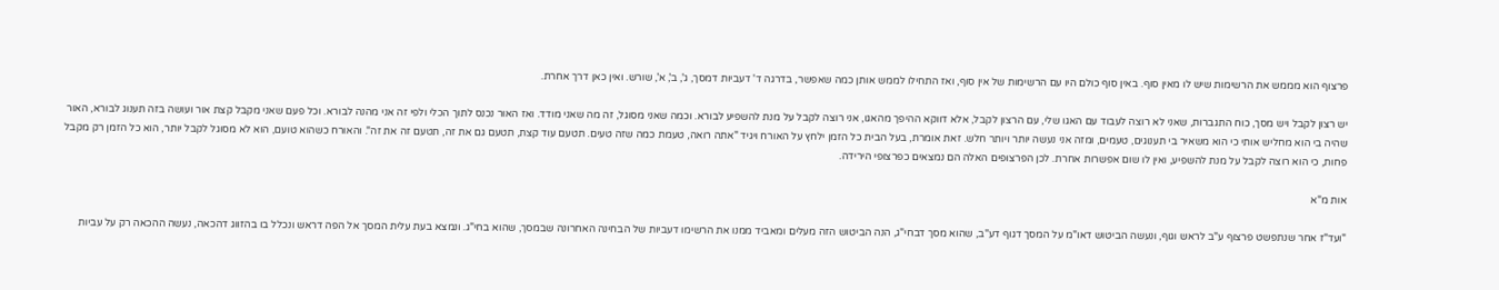פרצוף הוא מממש את הרשימות שיש לו מאין סוף. באין סוף כולם היו עם הרשימות של אין סוף, ואז התחילו לממש אותן כמה שאפשר, בדרגה ד' דעביות דמסך, ג', ב', א', שורש. ואין כאן דרך אחרת.

יש רצון לקבל ויש מסך, כוח התגברות, שאני לא רוצה לעבוד עם האגו שלי, עם הרצון לקבל, אלא דווקא ההיפך מהאגו, אני רוצה לקבל על מנת להשפיע לבורא. וכמה שאני מסוגל, זה מה שאני מודד. ואז האור נכנס לתוך הכלי ולפי זה אני מהנה לבורא. וכל פעם שאני מקבל קצת אור ועושה בזה תענוג לבורא, האור שהיה בי הוא מחליש אותי כי הוא משאיר בי תענוגים, טעמים, ומזה אני נעשה יותר ויותר חלש. זאת אומרת, בעל הבית כל הזמן ילחץ על האורח ויגיד "אתה רואה, טעמת כמה שזה טעים. תטעם עוד קצת, תטעם גם את זה, תטעם זה את זה". והאורח כשהוא טועם, הוא לא מסוגל לקבל יותר, הוא כל הזמן רק מקבל פחות, כי הוא רוצה לקבל על מנת להשפיע, ואין לו שום אפשרות אחרת. לכן הפרצופים האלה הם נמצאים כפרצופי הירידה.

אות מ"א

"ועד"ז אחר שנתפשט פרצוף ע"ב לראש וגוף, ונעשה הביטוש דאו"מ על המסך דגוף דע"ב, שהוא מסך דבחי"ג, הנה הביטוש הזה מעלים ומאביד ממנו את הרשימו דעביות של הבחינה האחרונה שבמסך, שהוא בחי"ג. ונמצא בעת עלית המסך אל הפה דראש ונכלל בו בהזווג דהכאה, נעשה ההכאה רק על עביות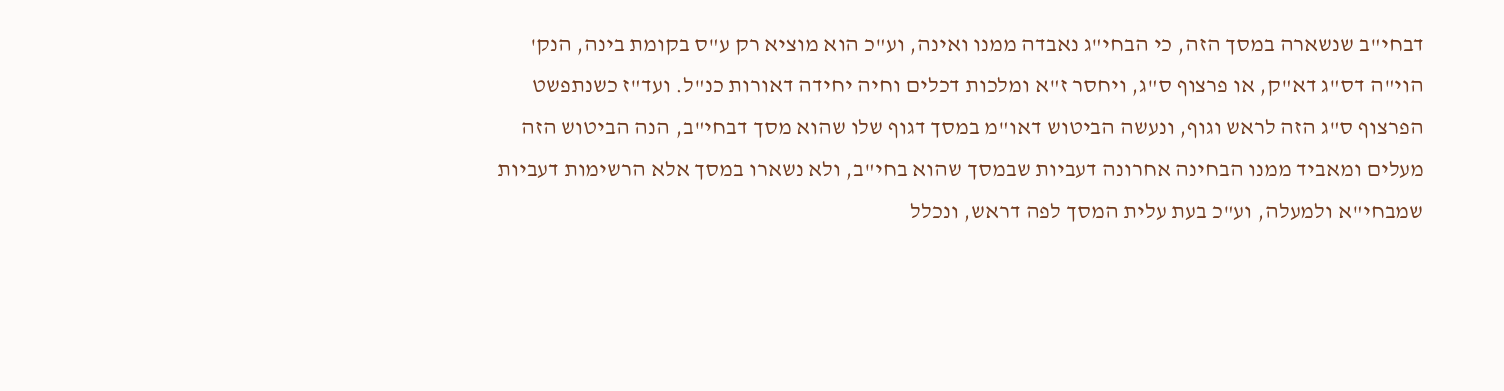דבחי"ב שנשארה במסך הזה, כי הבחי"ג נאבדה ממנו ואינה, וע"כ הוא מוציא רק ע"ס בקומת בינה, הנק' הוי"ה דס"ג דא"ק, או פרצוף ס"ג, ויחסר ז"א ומלכות דכלים וחיה יחידה דאורות כנ"ל. ועד"ז כשנתפשט הפרצוף ס"ג הזה לראש וגוף, ונעשה הביטוש דאו"מ במסך דגוף שלו שהוא מסך דבחי"ב, הנה הביטוש הזה מעלים ומאביד ממנו הבחינה אחרונה דעביות שבמסך שהוא בחי"ב, ולא נשארו במסך אלא הרשימות דעביות שמבחי"א ולמעלה, וע"כ בעת עלית המסך לפה דראש, ונכלל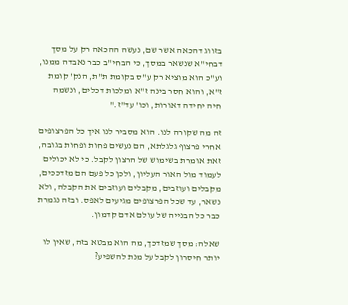בזווג דהכאה אשר שם, נעשה ההכאה רק על מסך דבחי"א שנשאר במסך, כי הבחי"ב כבר נאבדה ממנו, וע"כ הוא מוציא רק ע"ס בקומת ת"ת, הנק' קומת ז"א, והוא חסר בינה ז"א ומלכות דכלים, ונשמה חיה יחידה דאורות, וכו' עד"ז."

זה מה שקורה לנו. הוא מסביר לנו איך כל הפרצופים אחרי פרצוף גלגלתא, הם נעשים פחות ופחות בגובה, זאת אומרת בשימוש של הרצון לקבל. כי לא יכולים לעמוד מול האור העליון, ולכן כל פעם הם מזדככים, מקבלים ועוזבים, מקבלים ועוזבים את הקבלה, ולא נשאר, עד שכל הפרצופים מגיעים לאפס. ובזה נגמרת כבר כל הבנייה של עולם אדם קדמון.

שאלה: מסך שמזדכך, מה הוא מבטא בזה, שאין לו יותר חיסרון לקבל על מנת להשפיע?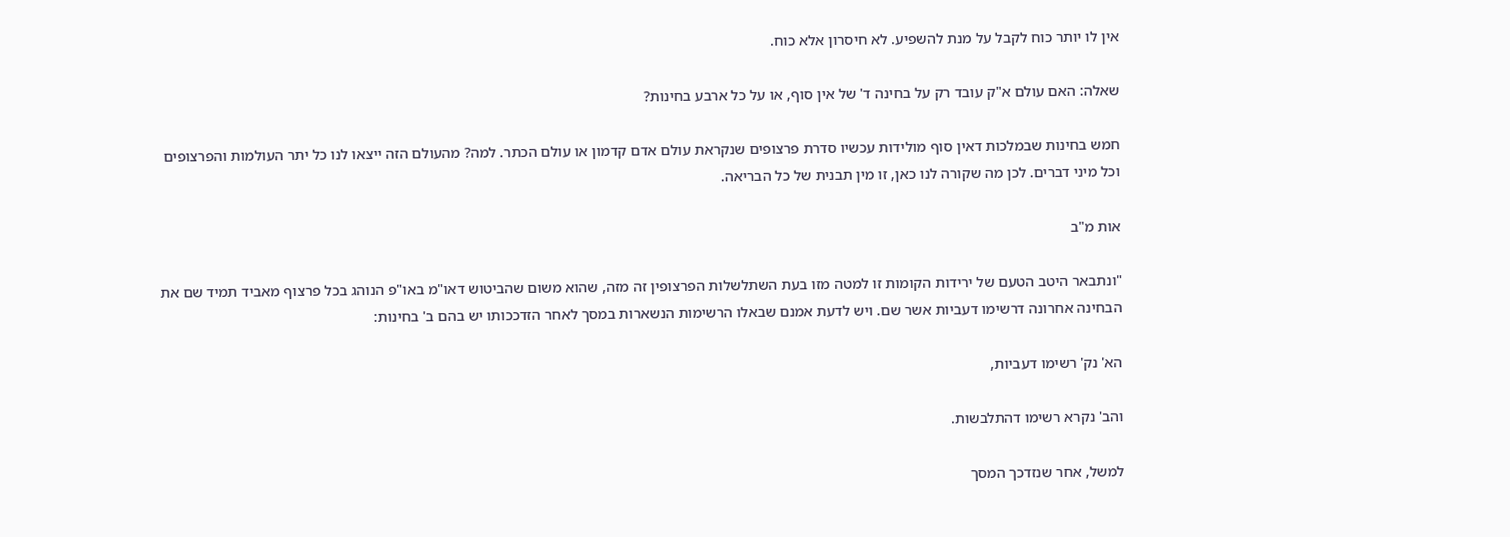אין לו יותר כוח לקבל על מנת להשפיע. לא חיסרון אלא כוח.

שאלה: האם עולם א"ק עובד רק על בחינה ד' של אין סוף, או על כל ארבע בחינות?

חמש בחינות שבמלכות דאין סוף מולידות עכשיו סדרת פרצופים שנקראת עולם אדם קדמון או עולם הכתר. למה? מהעולם הזה ייצאו לנו כל יתר העולמות והפרצופים וכל מיני דברים. לכן מה שקורה לנו כאן, זו מין תבנית של כל הבריאה.

אות מ"ב

"ונתבאר היטב הטעם של ירידות הקומות זו למטה מזו בעת השתלשלות הפרצופין זה מזה, שהוא משום שהביטוש דאו"מ באו"פ הנוהג בכל פרצוף מאביד תמיד שם את הבחינה אחרונה דרשימו דעביות אשר שם. ויש לדעת אמנם שבאלו הרשימות הנשארות במסך לאחר הזדככותו יש בהם ב' בחינות:

הא' נק' רשימו דעביות,

והב' נקרא רשימו דהתלבשות.

למשל, אחר שנזדכך המסך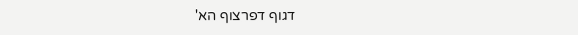דגוף דפרצוף הא'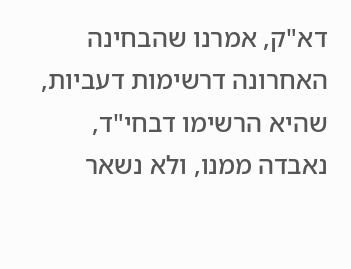דא"ק, אמרנו שהבחינה האחרונה דרשימות דעביות, שהיא הרשימו דבחי"ד, נאבדה ממנו, ולא נשאר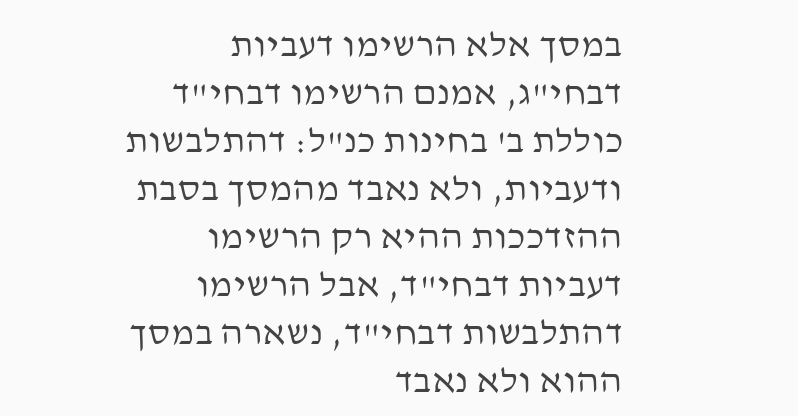במסך אלא הרשימו דעביות דבחי"ג, אמנם הרשימו דבחי"ד כוללת ב' בחינות כנ"ל: דהתלבשות ודעביות, ולא נאבד מהמסך בסבת ההזדככות ההיא רק הרשימו דעביות דבחי"ד, אבל הרשימו דהתלבשות דבחי"ד, נשארה במסך ההוא ולא נאבד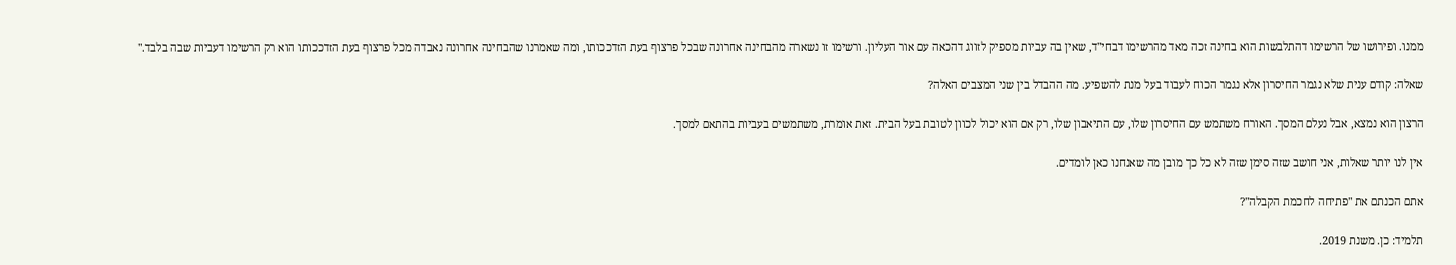ממנו. ופירושו של הרשימו דהתלבשות הוא בחינה זכה מאד מהרשימו דבחי"ד, שאין בה עביות מספיק לזווג דהכאה עם אור העליון. ורשימו זו נשארה מהבחינה אחרונה שבכל פרצוף בעת הזדככותו, ומה שאמרנו שהבחינה אחרונה נאבדה מכל פרצוף בעת הזדככותו הוא רק הרשימו דעביות שבה בלבד."

שאלה: קודם ענית שלא נגמר החיסרון אלא נגמר הכוח לעבוד בעל מנת להשפיע. מה ההבדל בין שני המצבים האלה?

הרצון הוא נמצא, אבל נעלם המסך. האורח משתמש עם החיסרון שלו, עם התיאבון שלו, רק אם הוא יכול לכוון לטובת בעל הבית. זאת אומרת, משתמשים בעביות בהתאם למסך.

אין לנו יותר שאלות, אני חושב שזה סימן שזה לא כל כך מובן מה שאנחנו כאן לומדים.

אתם הכנתם את "פתיחה לחכמת הקבלה"?

תלמיד: כן. משנת 2019.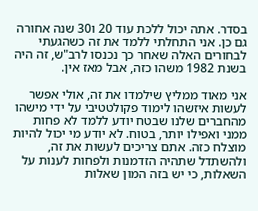בסדר. אתה יכול ללכת עוד 20 ו30 שנה אחורה גם כן. אני התחלתי ללמד את זה כשהגעתי לבחורים האלה שאחר כך נכנסו לרב"ש, זה היה בשנת 1982 משהו כזה, אבל מאז אין.

אני מאוד ממליץ שילמדו את זה, אולי אפשר לעשות איזשהו לימוד פקולטטיבי על ידי מישהו מהחברים שלנו שבטח יודע ללמד לא פחות ממני ואפילו יותר, בטוח. לא יודע מי יכול להיות מוצלח כזה. אתם צריכים לעשות את זה, ולהשתדל שתהיה הזדמנות ולפחות לענות על השאלות, כי יש בזה המון שאלות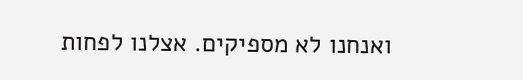ואנחנו לא מספיקים. אצלנו לפחות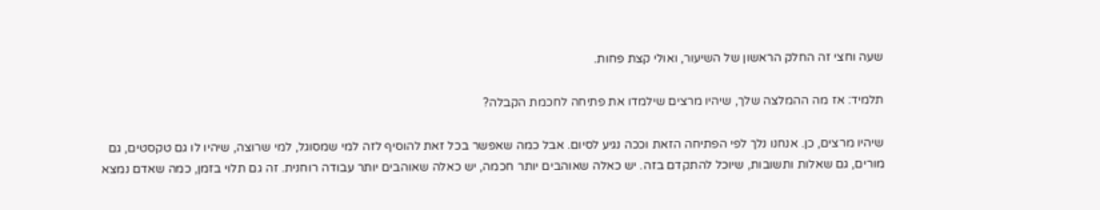שעה וחצי זה החלק הראשון של השיעור, ואולי קצת פחות.

תלמיד: אז מה ההמלצה שלך, שיהיו מרצים שילמדו את פתיחה לחכמת הקבלה?

שיהיו מרצים, כן. אנחנו נלך לפי הפתיחה הזאת וככה נגיע לסיום. אבל כמה שאפשר בכל זאת להוסיף לזה למי שמסוגל, למי שרוצה, שיהיו לו גם טקסטים, גם מורים, גם שאלות ותשובות, שיוכל להתקדם בזה. יש כאלה שאוהבים יותר חכמה, יש כאלה שאוהבים יותר עבודה רוחנית. זה גם תלוי בזמן, כמה שאדם נמצא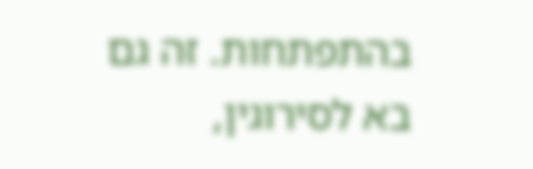בהתפתחות. זה גם בא לסירוגין,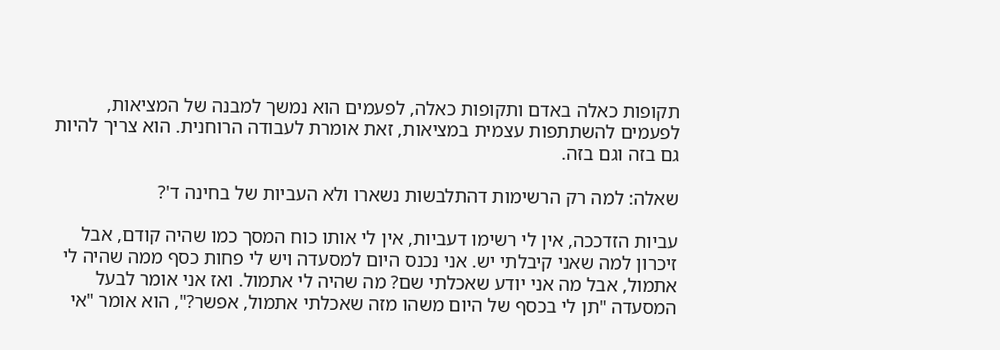תקופות כאלה באדם ותקופות כאלה, לפעמים הוא נמשך למבנה של המציאות, לפעמים להשתתפות עצמית במציאות, זאת אומרת לעבודה הרוחנית. הוא צריך להיות גם בזה וגם בזה.

שאלה: למה רק הרשימות דהתלבשות נשארו ולא העביות של בחינה ד'?

עביות הזדככה, אין לי רשימו דעביות, אין לי אותו כוח המסך כמו שהיה קודם, אבל זיכרון למה שאני קיבלתי יש. אני נכנס היום למסעדה ויש לי פחות כסף ממה שהיה לי אתמול, אבל מה אני יודע שאכלתי שם? מה שהיה לי אתמול. ואז אני אומר לבעל המסעדה "תן לי בכסף של היום משהו מזה שאכלתי אתמול, אפשר?", הוא אומר "אי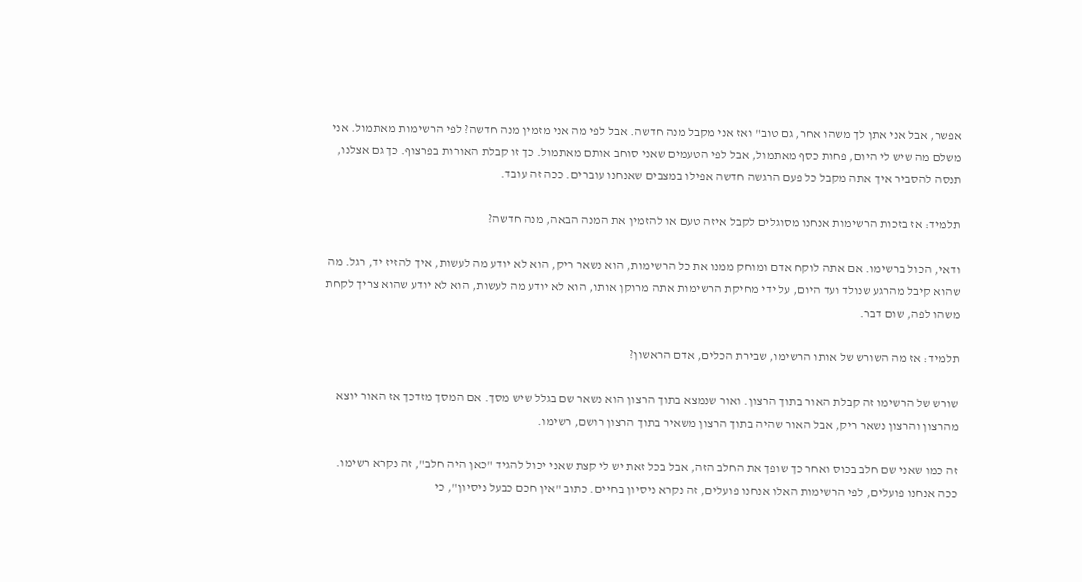אפשר, אבל אני אתן לך משהו אחר, גם טוב" ואז אני מקבל מנה חדשה. אבל לפי מה אני מזמין מנה חדשה? לפי הרשימות מאתמול. אני משלם מה שיש לי היום, פחות כסף מאתמול, אבל לפי הטעמים שאני סוחב אותם מאתמול. כך זו קבלת האורות בפרצוף. כך גם אצלנו, תנסה להסביר איך אתה מקבל כל פעם הרגשה חדשה אפילו במצבים שאנחנו עוברים. ככה זה עובד.

תלמיד: אז בזכות הרשימות אנחנו מסוגלים לקבל איזה טעם או להזמין את המנה הבאה, מנה חדשה?

ודאי, הכול ברשימו. אם אתה לוקח אדם ומוחק ממנו את כל הרשימות, הוא נשאר ריק, הוא לא יודע מה לעשות, איך להזיז יד, רגל. מה שהוא קיבל מהרגע שנולד ועד היום, על ידי מחיקת הרשימות אתה מרוקן אותו, הוא לא יודע מה לעשות, הוא לא יודע שהוא צריך לקחת משהו לפה, שום דבר.

תלמיד: אז מה השורש של אותו הרשימו, שבירת הכלים, אדם הראשון?

שורש של הרשימו זה קבלת האור בתוך הרצון. ואור שנמצא בתוך הרצון הוא נשאר שם בגלל שיש מסך. אם המסך מזדכך אז האור יוצא מהרצון והרצון נשאר ריק, אבל האור שהיה בתוך הרצון משאיר בתוך הרצון רושם, רשימו.

זה כמו שאני שם חלב בכוס ואחר כך שופך את החלב הזה, אבל בכל זאת יש לי קצת שאני יכול להגיד "כאן היה חלב", זה נקרא רשימו. ככה אנחנו פועלים, לפי הרשימות האלו אנחנו פועלים, זה נקרא ניסיון בחיים. כתוב "אין חכם כבעל ניסיון", כי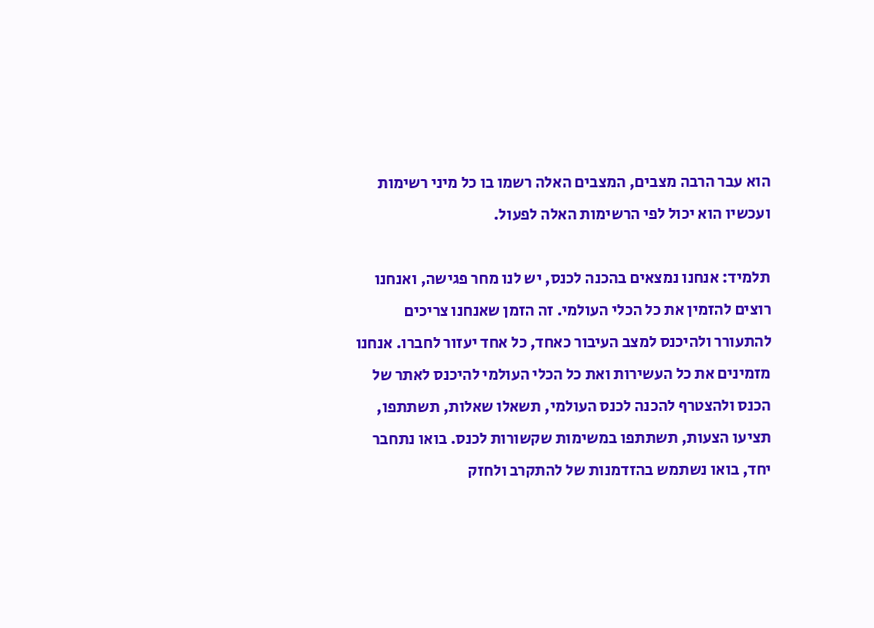הוא עבר הרבה מצבים, המצבים האלה רשמו בו כל מיני רשימות ועכשיו הוא יכול לפי הרשימות האלה לפעול.

תלמיד: אנחנו נמצאים בהכנה לכנס, יש לנו מחר פגישה, ואנחנו רוצים להזמין את כל הכלי העולמי. זה הזמן שאנחנו צריכים להתעורר ולהיכנס למצב העיבור כאחד, כל אחד יעזור לחברו. אנחנו מזמינים את כל העשירות ואת כל הכלי העולמי להיכנס לאתר של הכנס ולהצטרף להכנה לכנס העולמי, תשאלו שאלות, תשתתפו, תציעו הצעות, תשתתפו במשימות שקשורות לכנס. בואו נתחבר יחד, בואו נשתמש בהזדמנות של להתקרב ולחזק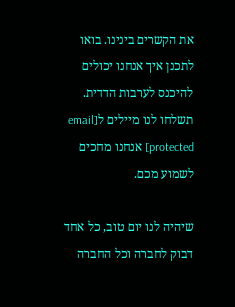את הקשרים בינינו. בואו לתכנן איך אנחנו יכולים להיכנס לערבות הדדית. תשלחו לנו מיילים ל[email protected] אנחנו מחכים לשמוע מכם.

שיהיה לנו יום טוב, כל אחד דבוק לחברה וכל החברה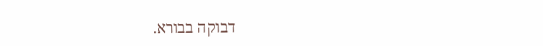דבוקה בבורא.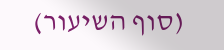(סוף השיעור)